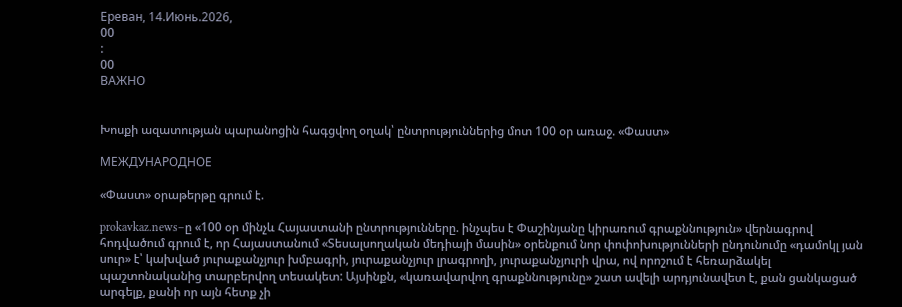Ереван, 14.Июнь.2026,
00
:
00
ВАЖНО


Խոսքի ազատության պարանոցին հագցվող օղակ՝ ընտրություններից մոտ 100 օր առաջ. «Փաստ»

МЕЖДУНАРОДНОЕ

«Փաստ» օրաթերթը գրում է.

prokavkaz.news–ը «100 օր մինչև Հայաստանի ընտրությունները. ինչպես է Փաշինյանը կիրառում գրաքննություն» վերնագրով հոդվածում գրում է, որ Հայաստանում «Տեսալսողական մեդիայի մասին» օրենքում նոր փոփոխությունների ընդունումը «դամոկլ յան սուր» է՝ կախված յուրաքանչյուր խմբագրի, յուրաքանչյուր լրագրողի, յուրաքանչյուրի վրա, ով որոշում է հեռարձակել պաշտոնականից տարբերվող տեսակետ: Այսինքն, «կառավարվող գրաքննությունը» շատ ավելի արդյունավետ է, քան ցանկացած արգելք, քանի որ այն հետք չի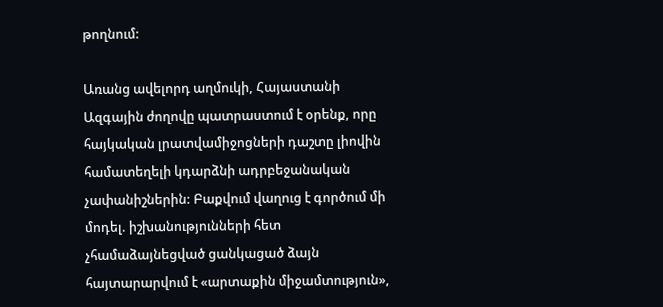թողնում:

Առանց ավելորդ աղմուկի, Հայաստանի Ազգային ժողովը պատրաստում է օրենք, որը հայկական լրատվամիջոցների դաշտը լիովին համատեղելի կդարձնի ադրբեջանական չափանիշներին: Բաքվում վաղուց է գործում մի մոդել. իշխանությունների հետ չհամաձայնեցված ցանկացած ձայն հայտարարվում է «արտաքին միջամտություն»,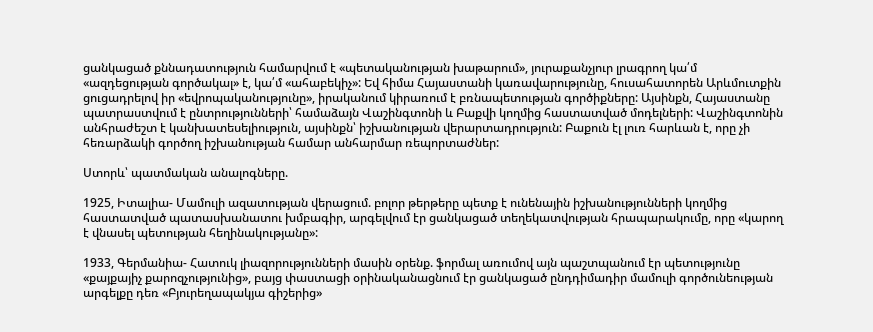ցանկացած քննադատություն համարվում է «պետականության խաթարում», յուրաքանչյուր լրագրող կա՛մ «ազդեցության գործակալ» է, կա՛մ «ահաբեկիչ»: Եվ հիմա Հայաստանի կառավարությունը, հուսահատորեն Արևմուտքին ցուցադրելով իր «եվրոպականությունը», իրականում կիրառում է բռնապետության գործիքները: Այսինքն, Հայաստանը պատրաստվում է ընտրությունների՝ համաձայն Վաշինգտոնի և Բաքվի կողմից հաստատված մոդելների: Վաշինգտոնին անհրաժեշտ է կանխատեսելիություն, այսինքն՝ իշխանության վերարտադրություն: Բաքուն էլ լուռ հարևան է, որը չի հեռարձակի գործող իշխանության համար անհարմար ռեպորտաժներ:

Ստորև՝ պատմական անալոգները.

1925, Իտալիա- Մամուլի ազատության վերացում. բոլոր թերթերը պետք է ունենային իշխանությունների կողմից հաստատված պատասխանատու խմբագիր, արգելվում էր ցանկացած տեղեկատվության հրապարակումը, որը «կարող է վնասել պետության հեղինակությանը»:

1933, Գերմանիա- Հատուկ լիազորությունների մասին օրենք. ֆորմալ առումով այն պաշտպանում էր պետությունը «քայքայիչ քարոզչությունից», բայց փաստացի օրինականացնում էր ցանկացած ընդդիմադիր մամուլի գործունեության արգելքը դեռ «Բյուրեղապակյա գիշերից»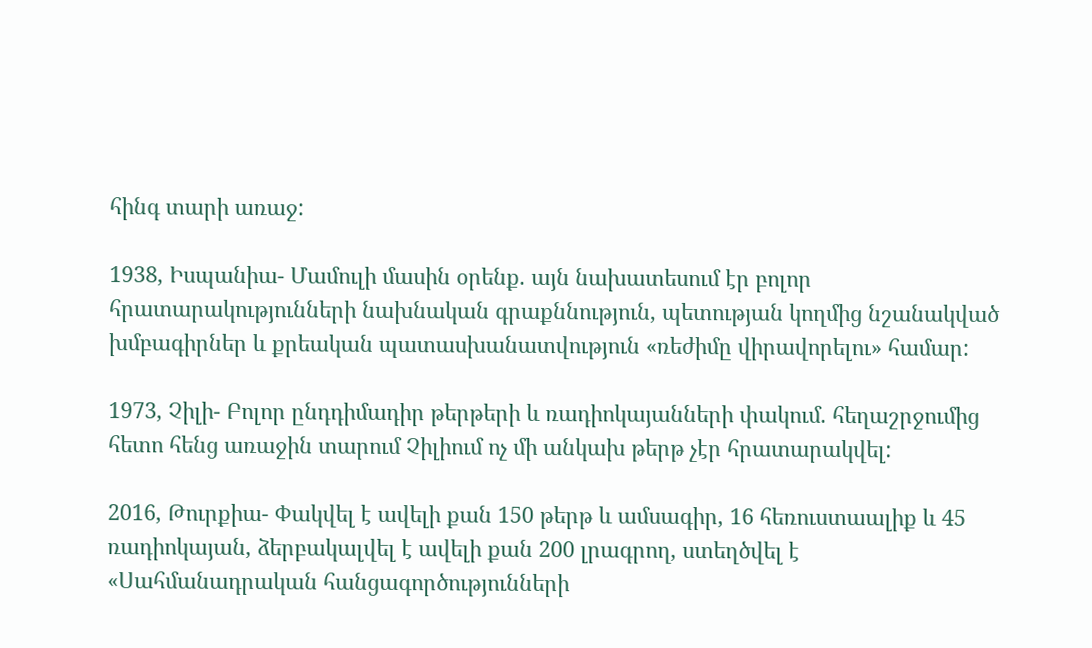հինգ տարի առաջ:

1938, Իսպանիա- Մամուլի մասին օրենք. այն նախատեսում էր բոլոր հրատարակությունների նախնական գրաքննություն, պետության կողմից նշանակված խմբագիրներ և քրեական պատասխանատվություն «ռեժիմը վիրավորելու» համար:

1973, Չիլի- Բոլոր ընդդիմադիր թերթերի և ռադիոկայանների փակում. հեղաշրջումից հետո հենց առաջին տարում Չիլիում ոչ մի անկախ թերթ չէր հրատարակվել:

2016, Թուրքիա- Փակվել է ավելի քան 150 թերթ և ամսագիր, 16 հեռուստաալիք և 45 ռադիոկայան, ձերբակալվել է ավելի քան 200 լրագրող, ստեղծվել է «Սահմանադրական հանցագործությունների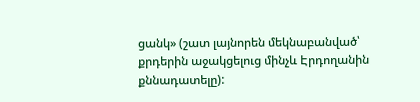ցանկ» (շատ լայնորեն մեկնաբանված՝ քրդերին աջակցելուց մինչև Էրդողանին քննադատելը):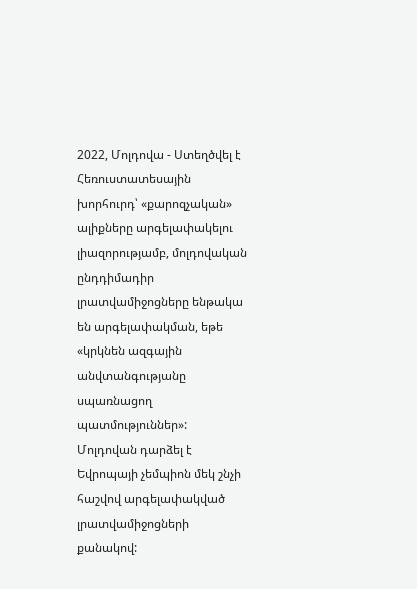2022, Մոլդովա - Ստեղծվել է Հեռուստատեսային խորհուրդ՝ «քարոզչական» ալիքները արգելափակելու լիազորությամբ, մոլդովական ընդդիմադիր լրատվամիջոցները ենթակա են արգելափակման, եթե «կրկնեն ազգային անվտանգությանը սպառնացող պատմություններ»: Մոլդովան դարձել է Եվրոպայի չեմպիոն մեկ շնչի հաշվով արգելափակված լրատվամիջոցների քանակով: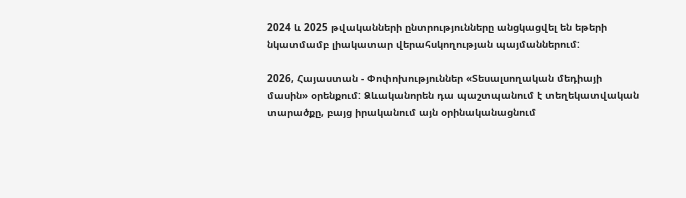2024 և 2025 թվականների ընտրությունները անցկացվել են եթերի նկատմամբ լիակատար վերահսկողության պայմաններում:

2026, Հայաստան - Փոփոխություններ «Տեսալսողական մեդիայի մասին» օրենքում: Ձևականորեն դա պաշտպանում է տեղեկատվական տարածքը, բայց իրականում այն օրինականացնում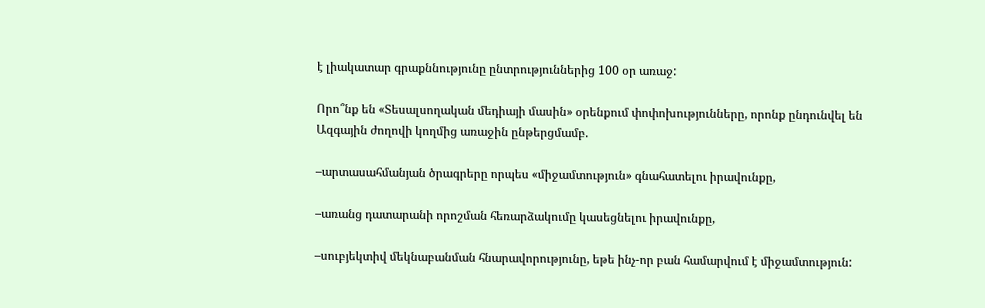է լիակատար գրաքննությունը ընտրություններից 100 օր առաջ:

Որո՞նք են «Տեսալսողական մեդիայի մասին» օրենքում փոփոխությունները, որոնք ընդունվել են Ազգային ժողովի կողմից առաջին ընթերցմամբ.

–արտասահմանյան ծրագրերը որպես «միջամտություն» գնահատելու իրավունքը,

–առանց դատարանի որոշման հեռարձակումը կասեցնելու իրավունքը,

–սուբյեկտիվ մեկնաբանման հնարավորությունը, եթե ինչ-որ բան համարվում է միջամտություն: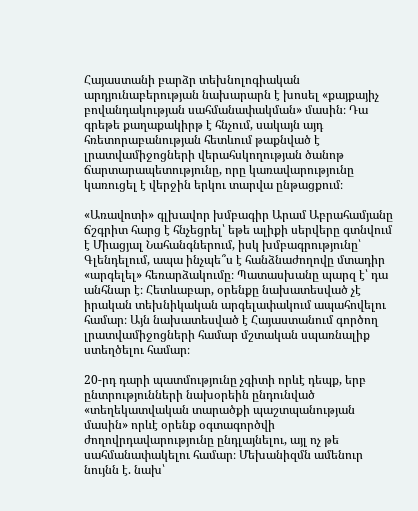Հայաստանի բարձր տեխնոլոգիական արդյունաբերության նախարարն է խոսել «քայքայիչ բովանդակության սահմանափակման» մասին։ Դա գրեթե քաղաքակիրթ է հնչում, սակայն այդ հռետորաբանության հետևում թաքնված է լրատվամիջոցների վերահսկողության ծանոթ ճարտարապետությունը, որը կառավարությունը կառուցել է վերջին երկու տարվա ընթացքում։

«Առավոտի» գլխավոր խմբագիր Արամ Աբրահամյանը ճշգրիտ հարց է հնչեցրել՝ եթե ալիքի սերվերը գտնվում է Միացյալ Նահանգներում, իսկ խմբագրությունը՝ Գլենդելում, ապա ինչպե՞ս է հանձնաժողովը մտադիր «արգելել» հեռարձակումը։ Պատասխանը պարզ է՝ դա անհնար է։ Հետևաբար, օրենքը նախատեսված չէ իրական տեխնիկական արգելափակում ապահովելու համար։ Այն նախատեսված է Հայաստանում գործող լրատվամիջոցների համար մշտական սպառնալիք ստեղծելու համար։

20-րդ դարի պատմությունը չգիտի որևէ դեպք, երբ ընտրությունների նախօրեին ընդունված «տեղեկատվական տարածքի պաշտպանության մասին» որևէ օրենք օգտագործվի ժողովրդավարությունը ընդլայնելու, այլ ոչ թե սահմանափակելու համար։ Մեխանիզմն ամենուր նույնն է. նախ՝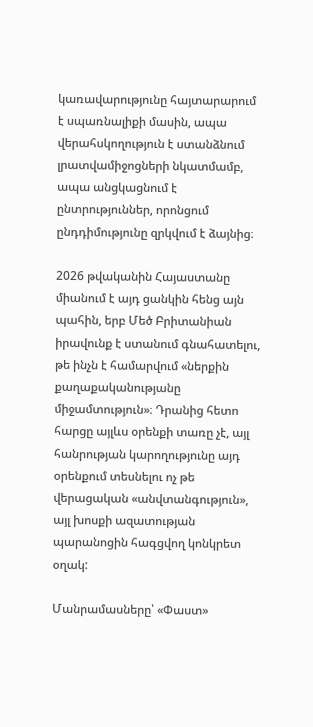կառավարությունը հայտարարում է սպառնալիքի մասին, ապա վերահսկողություն է ստանձնում լրատվամիջոցների նկատմամբ, ապա անցկացնում է ընտրություններ, որոնցում ընդդիմությունը զրկվում է ձայնից։

2026 թվականին Հայաստանը միանում է այդ ցանկին հենց այն պահին, երբ Մեծ Բրիտանիան իրավունք է ստանում գնահատելու, թե ինչն է համարվում «ներքին քաղաքականությանը միջամտություն»։ Դրանից հետո հարցը այլևս օրենքի տառը չէ, այլ հանրության կարողությունը այդ օրենքում տեսնելու ոչ թե վերացական «անվտանգություն», այլ խոսքի ազատության պարանոցին հագցվող կոնկրետ օղակ:

Մանրամասները՝ «Փաստ»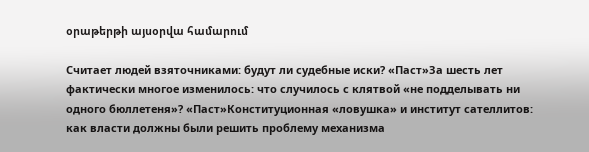օրաթերթի այսօրվա համարում

Считает людей взяточниками: будут ли судебные иски? «Паст»За шесть лет фактически многое изменилось: что случилось с клятвой «не подделывать ни одного бюллетеня»? «Паст»Конституционная «ловушка» и институт сателлитов: как власти должны были решить проблему механизма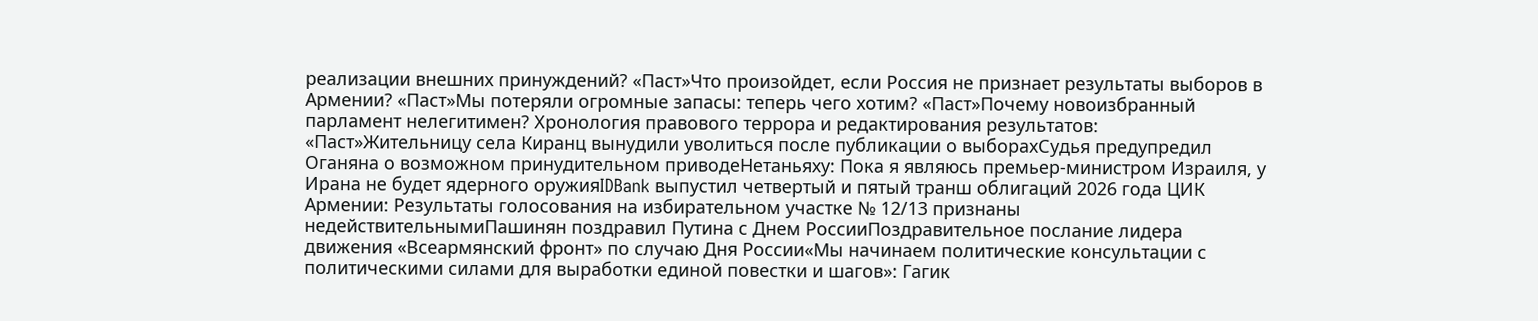реализации внешних принуждений? «Паст»Что произойдет, если Россия не признает результаты выборов в Армении? «Паст»Мы потеряли огромные запасы: теперь чего хотим? «Паст»Почему новоизбранный парламент нелегитимен? Хронология правового террора и редактирования результатов: «Паст»Жительницу села Киранц вынудили уволиться после публикации о выборахСудья предупредил Оганяна о возможном принудительном приводеНетаньяху: Пока я являюсь премьер-министром Израиля, у Ирана не будет ядерного оружияIDBank выпустил четвертый и пятый транш облигаций 2026 года ЦИК Армении: Результаты голосования на избирательном участке № 12/13 признаны недействительнымиПашинян поздравил Путина с Днем РоссииПоздравительное послание лидера движения «Всеармянский фронт» по случаю Дня России«Мы начинаем политические консультации с политическими силами для выработки единой повестки и шагов»: Гагик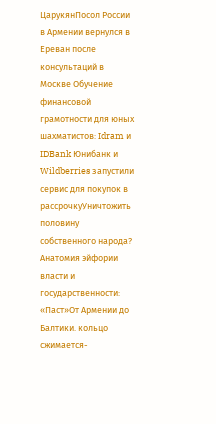ЦарукянПосол России в Армении вернулся в Ереван после консультаций в Москве Обучение финансовой грамотности для юных шахматистов: Idram и IDBank Юнибанк и Wildberries запустили сервис для покупок в рассрочкуУничтожить половину собственного народа? Анатомия эйфории власти и государственности: «Паст»От Армении до Балтики. кольцо сжимается-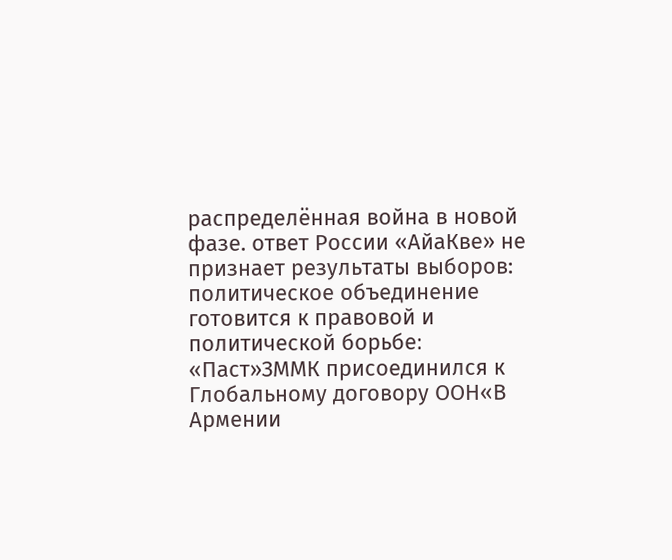распределённая война в новой фазе. ответ России «АйаКве» не признает результаты выборов: политическое объединение готовится к правовой и политической борьбе։ «Паст»ЗММК присоединился к Глобальному договору ООН«В Армении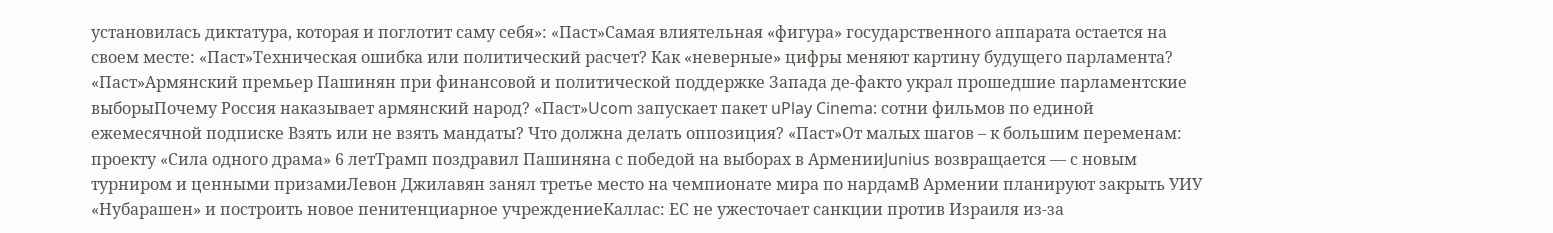установилась диктатура, которая и поглотит саму себя»: «Паст»Самая влиятельная «фигура» государственного аппарата остается на своем месте: «Паст»Техническая ошибка или политический расчет? Как «неверные» цифры меняют картину будущего парламента? «Паст»Армянский премьер Пашинян при финансовой и политической поддержке Запада де-факто украл прошедшие парламентские выборыПочему Россия наказывает армянский народ? «Паст»Ucom запускает пакет uPlay Cinema: сотни фильмов по единой ежемесячной подписке Взять или не взять мандаты? Что должна делать оппозиция? «Паст»От малых шагов – к большим переменам: проекту «Сила одного драма» 6 летТрамп поздравил Пашиняна с победой на выборах в АрменииJunius возвращается — с новым турниром и ценными призамиЛевон Джилавян занял третье место на чемпионате мира по нардамВ Армении планируют закрыть УИУ «Нубарашен» и построить новое пенитенциарное учреждениеКаллас: ЕС не ужесточает санкции против Израиля из-за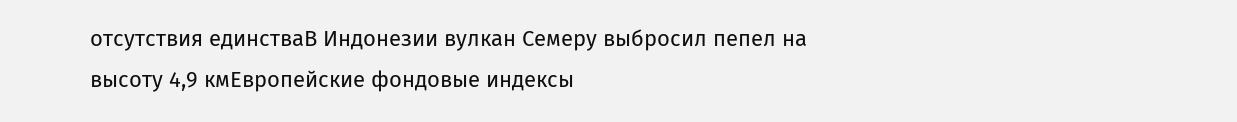отсутствия единстваВ Индонезии вулкан Семеру выбросил пепел на высоту 4,9 кмЕвропейские фондовые индексы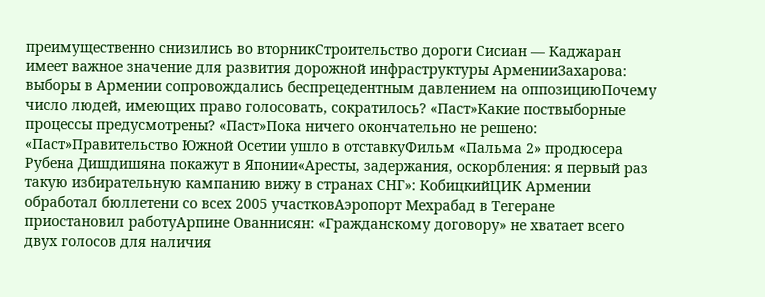преимущественно снизились во вторникСтроительство дороги Сисиан — Каджаран имеет важное значение для развития дорожной инфраструктуры АрменииЗахарова: выборы в Армении сопровождались беспрецедентным давлением на оппозициюПочему число людей, имеющих право голосовать, сократилось? «Паст»Какие поствыборные процессы предусмотрены? «Паст»Пока ничего окончательно не решено: «Паст»Правительство Южной Осетии ушло в отставкуФильм «Пальма 2» продюсера Рубена Дишдишяна покажут в Японии«Аресты, задержания, оскорбления: я первый раз такую избирательную кампанию вижу в странах СНГ»: КобицкийЦИК Армении обработал бюллетени со всех 2005 участковАэропорт Мехрабад в Тегеране приостановил работуАрпине Ованнисян: «Гражданскому договору» не хватает всего двух голосов для наличия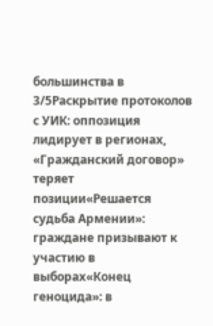большинства в 3/5Раскрытие протоколов с УИК: оппозиция лидирует в регионах, «Гражданский договор» теряет позиции«Решается судьба Армении»: граждане призывают к участию в выборах«Конец геноцида»: в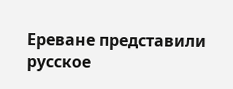Ереване представили русское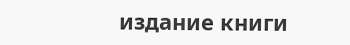издание книги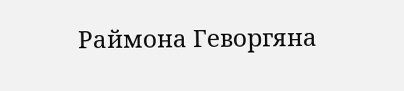Раймона Геворгяна